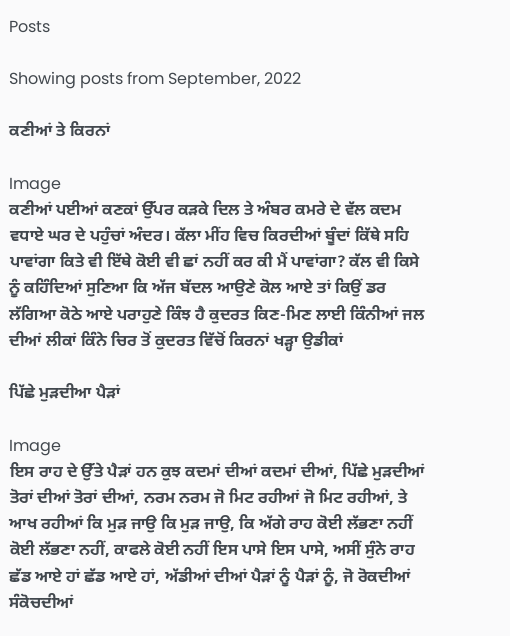Posts

Showing posts from September, 2022

ਕਣੀਆਂ ਤੇ ਕਿਰਨਾਂ

Image
ਕਣੀਆਂ ਪਈਆਂ ਕਣਕਾਂ ਉੱਪਰ ਕੜਕੇ ਦਿਲ ਤੇ ਅੰਬਰ ਕਮਰੇ ਦੇ ਵੱਲ ਕਦਮ ਵਧਾਏ ਘਰ ਦੇ ਪਹੁੰਚਾਂ ਅੰਦਰ। ਕੱਲਾ ਮੀਂਹ ਵਿਚ ਕਿਰਦੀਆਂ ਬੂੰਦਾਂ ਕਿੱਥੇ ਸਹਿ ਪਾਵਾਂਗਾ ਕਿਤੇ ਵੀ ਇੱਥੇ ਕੋਈ ਵੀ ਛਾਂ ਨਹੀਂ ਕਰ ਕੀ ਮੈਂ ਪਾਵਾਂਗਾ? ਕੱਲ ਵੀ ਕਿਸੇ ਨੂੰ ਕਹਿੰਦਿਆਂ ਸੁਣਿਆ ਕਿ ਅੱਜ ਬੱਦਲ ਆਉਣੇ ਕੋਲ ਆਏ ਤਾਂ ਕਿਉਂ ਡਰ ਲੱਗਿਆ ਕੋਠੇ ਆਏ ਪਰਾਹੁਣੇ ਕਿੰਝ ਹੈ ਕੁਦਰਤ ਕਿਣ-ਮਿਣ ਲਾਈ ਕਿੰਨੀਆਂ ਜਲ ਦੀਆਂ ਲੀਕਾਂ ਕਿੰਨੇ ਚਿਰ ਤੋਂ ਕੁਦਰਤ ਵਿੱਚੋਂ ਕਿਰਨਾਂ ਖੜ੍ਹਾ ਉਡੀਕਾਂ

ਪਿੱਛੇ ਮੁੜਦੀਆ ਪੈੜਾਂ

Image
ਇਸ ਰਾਹ ਦੇ ਉੱਤੇ ਪੈੜਾਂ ਹਨ ਕੁਝ ਕਦਮਾਂ ਦੀਆਂ ਕਦਮਾਂ ਦੀਆਂ, ਪਿੱਛੇ ਮੁੜਦੀਆਂ ਤੋਰਾਂ ਦੀਆਂ ਤੋਰਾਂ ਦੀਆਂ, ਨਰਮ ਨਰਮ ਜੋ ਮਿਟ ਰਹੀਆਂ ਜੋ ਮਿਟ ਰਹੀਆਂ, ਤੇ ਆਖ ਰਹੀਆਂ ਕਿ ਮੁੜ ਜਾਉ ਕਿ ਮੁੜ ਜਾਉ, ਕਿ ਅੱਗੇ ਰਾਹ ਕੋਈ ਲੱਭਣਾ ਨਹੀਂ ਕੋਈ ਲੱਭਣਾ ਨਹੀਂ, ਕਾਫਲੇ ਕੋਈ ਨਹੀਂ ਇਸ ਪਾਸੇ ਇਸ ਪਾਸੇ, ਅਸੀਂ ਸੁੰਨੇ ਰਾਹ ਛੱਡ ਆਏ ਹਾਂ ਛੱਡ ਆਏ ਹਾਂ, ਅੱਡੀਆਂ ਦੀਆਂ ਪੈੜਾਂ ਨੂੰ ਪੈੜਾਂ ਨੂੰ, ਜੋ ਰੋਕਦੀਆਂ ਸੰਕੋਚਦੀਆਂ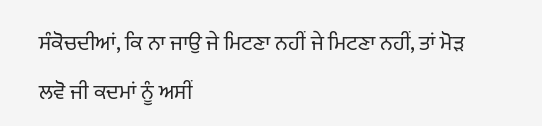ਸੰਕੋਚਦੀਆਂ, ਕਿ ਨਾ ਜਾਉ ਜੇ ਮਿਟਣਾ ਨਹੀਂ ਜੇ ਮਿਟਣਾ ਨਹੀਂ, ਤਾਂ ਮੋੜ ਲਵੋ ਜੀ ਕਦਮਾਂ ਨੂੰ ਅਸੀਂ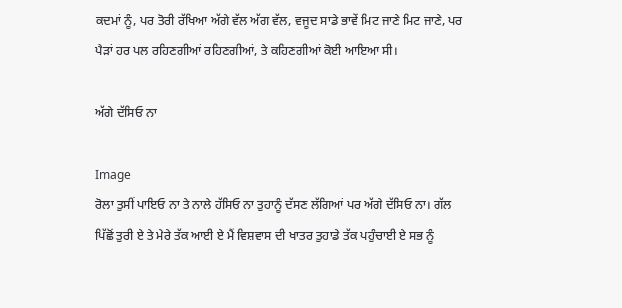ਕਦਮਾਂ ਨੂੰ, ਪਰ ਤੋਰੀ ਰੱਖਿਆ ਅੱਗੇ ਵੱਲ ਅੱਗ ਵੱਲ, ਵਜੂਦ ਸਾਡੇ ਭਾਵੇਂ ਮਿਟ ਜਾਣੇ ਮਿਟ ਜਾਣੇ, ਪਰ ਪੈੜਾਂ ਹਰ ਪਲ ਰਹਿਣਗੀਆਂ ਰਹਿਣਗੀਆਂ, ਤੇ ਕਹਿਣਗੀਆਂ ਕੋਈ ਆਇਆ ਸੀ।

ਅੱਗੇ ਦੱਸਿਓ ਨਾ

Image
ਰੋਲਾ ਤੁਸੀਂ ਪਾਇਓ ਨਾ ਤੇ ਨਾਲੇ ਹੱਸਿਓ ਨਾ ਤੁਹਾਨੂੰ ਦੱਸਣ ਲੱਗਿਆਂ ਪਰ ਅੱਗੇ ਦੱਸਿਓ ਨਾ। ਗੱਲ ਪਿੱਛੋਂ ਤੁਰੀ ਏ ਤੇ ਮੇਰੇ ਤੱਕ ਆਈ ਏ ਮੈਂ ਵਿਸ਼ਵਾਸ ਦੀ ਖਾਤਰ ਤੁਹਾਡੇ ਤੱਕ ਪਹੁੰਚਾਈ ਏ ਸਭ ਨੂੰ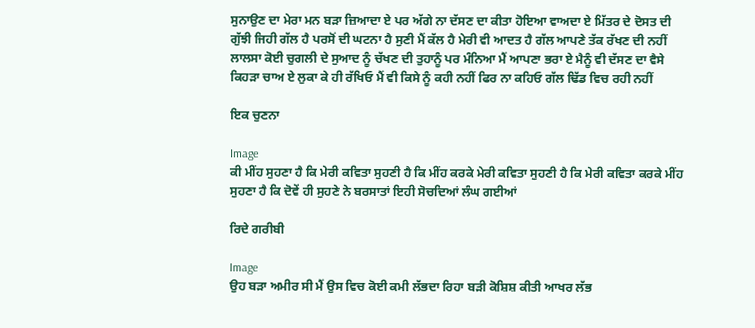ਸੁਨਾਉਣ ਦਾ ਮੇਰਾ ਮਨ ਬੜਾ ਜ਼ਿਆਦਾ ਏ ਪਰ ਅੱਗੇ ਨਾ ਦੱਸਣ ਦਾ ਕੀਤਾ ਹੋਇਆ ਵਾਅਦਾ ਏ ਮਿੱਤਰ ਦੇ ਦੋਸਤ ਦੀ ਗੁੱਝੀ ਜਿਹੀ ਗੱਲ ਹੈ ਪਰਸੋਂ ਦੀ ਘਟਨਾ ਹੈ ਸੁਣੀ ਮੈਂ ਕੱਲ ਹੈ ਮੇਰੀ ਵੀ ਆਦਤ ਹੈ ਗੱਲ ਆਪਣੇ ਤੱਕ ਰੱਖਣ ਦੀ ਨਹੀਂ ਲਾਲਸਾ ਕੋਈ ਚੁਗਲੀ ਦੇ ਸੁਆਦ ਨੂੰ ਚੱਖਣ ਦੀ ਤੁਹਾਨੂੰ ਪਰ ਮੰਨਿਆ ਮੈਂ ਆਪਣਾ ਭਰਾ ਏ ਮੈਨੂੰ ਵੀ ਦੱਸਣ ਦਾ ਵੈਸੇ ਕਿਹੜਾ ਚਾਅ ਏ ਲੁਕਾ ਕੇ ਹੀ ਰੱਖਿਓ ਮੈਂ ਵੀ ਕਿਸੇ ਨੂੰ ਕਹੀ ਨਹੀਂ ਫਿਰ ਨਾ ਕਹਿਓ ਗੱਲ ਢਿੱਡ ਵਿਚ ਰਹੀ ਨਹੀਂ

ਇਕ ਚੁਣਨਾ

Image
ਕੀ ਮੀਂਹ ਸੁਹਣਾ ਹੈ ਕਿ ਮੇਰੀ ਕਵਿਤਾ ਸੁਹਣੀ ਹੈ ਕਿ ਮੀਂਹ ਕਰਕੇ ਮੇਰੀ ਕਵਿਤਾ ਸੁਹਣੀ ਹੈ ਕਿ ਮੇਰੀ ਕਵਿਤਾ ਕਰਕੇ ਮੀਂਹ ਸੁਹਣਾ ਹੈ ਕਿ ਦੋਵੇਂ ਹੀ ਸੁਹਣੇ ਨੇ ਬਰਸਾਤਾਂ ਇਹੀ ਸੋਚਦਿਆਂ ਲੰਘ ਗਈਆਂ

ਰਿਦੇ ਗਰੀਬੀ

Image
ਉਹ ਬੜਾ ਅਮੀਰ ਸੀ ਮੈਂ ਉਸ ਵਿਚ ਕੋਈ ਕਮੀ ਲੱਭਦਾ ਰਿਹਾ ਬੜੀ ਕੋਸ਼ਿਸ਼ ਕੀਤੀ ਆਖਰ ਲੱਭ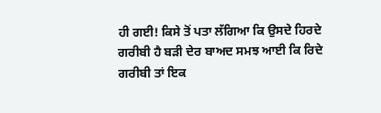ਹੀ ਗਈ! ਕਿਸੇ ਤੋਂ ਪਤਾ ਲੱਗਿਆ ਕਿ ਉਸਦੇ ਹਿਰਦੇ ਗਰੀਬੀ ਹੈ ਬੜੀ ਦੇਰ ਬਾਅਦ ਸਮਝ ਆਈ ਕਿ ਰਿਦੇ ਗਰੀਬੀ ਤਾਂ ਇਕ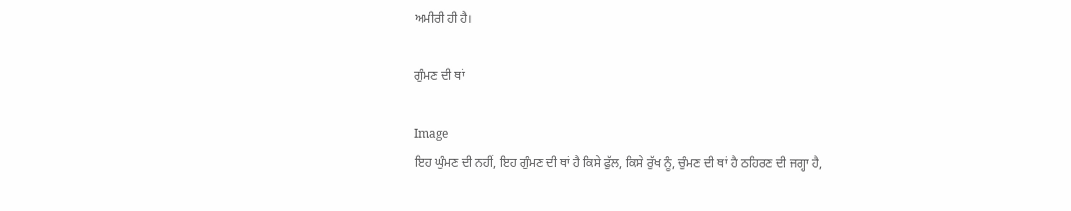ਅਮੀਰੀ ਹੀ ਹੈ।

ਗੁੰਮਣ ਦੀ ਥਾਂ

Image
ਇਹ ਘੁੰਮਣ ਦੀ ਨਹੀਂ, ਇਹ ਗੁੰਮਣ ਦੀ ਥਾਂ ਹੈ ਕਿਸੇ ਫੁੱਲ, ਕਿਸੇ ਰੁੱਖ ਨੂੰ, ਚੁੰਮਣ ਦੀ ਥਾਂ ਹੈ ਠਹਿਰਣ ਦੀ ਜਗ੍ਹਾ ਹੈ,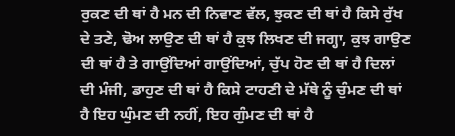ਰੁਕਣ ਦੀ ਥਾਂ ਹੈ ਮਨ ਦੀ ਨਿਵਾਣ ਵੱਲ, ਝੁਕਣ ਦੀ ਥਾਂ ਹੈ ਕਿਸੇ ਰੁੱਖ ਦੇ ਤਣੇ, ਢੋਅ ਲਾਉਣ ਦੀ ਥਾਂ ਹੈ ਕੁਝ ਲਿਖਣ ਦੀ ਜਗ੍ਹਾ, ਕੁਝ ਗਾਉਣ ਦੀ ਥਾਂ ਹੈ ਤੇ ਗਾਉਂਦਿਆਂ ਗਾਉਂਦਿਆਂ, ਚੁੱਪ ਹੋਣ ਦੀ ਥਾਂ ਹੈ ਦਿਲਾਂ ਦੀ ਮੰਜੀ, ਡਾਹੁਣ ਦੀ ਥਾਂ ਹੈ ਕਿਸੇ ਟਾਹਣੀ ਦੇ ਮੱਥੇ ਨੂੰ ਚੁੰਮਣ ਦੀ ਥਾਂ ਹੈ ਇਹ ਘੁੰਮਣ ਦੀ ਨਹੀਂ, ਇਹ ਗੁੰਮਣ ਦੀ ਥਾਂ ਹੈ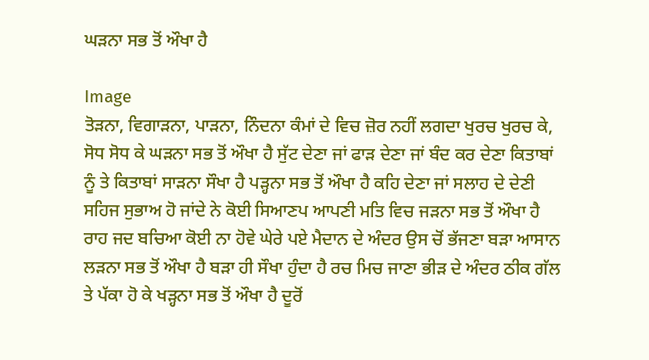ਘੜਨਾ ਸਭ ਤੋਂ ਔਖਾ ਹੈ

Image
ਤੋੜਨਾ, ਵਿਗਾੜਨਾ, ਪਾੜਨਾ, ਨਿੰਦਨਾ ਕੰਮਾਂ ਦੇ ਵਿਚ ਜ਼ੋਰ ਨਹੀਂ ਲਗਦਾ ਖੁਰਚ ਖੁਰਚ ਕੇ, ਸੋਧ ਸੋਧ ਕੇ ਘੜਨਾ ਸਭ ਤੋਂ ਔਖਾ ਹੈ ਸੁੱਟ ਦੇਣਾ ਜਾਂ ਫਾੜ ਦੇਣਾ ਜਾਂ ਬੰਦ ਕਰ ਦੇਣਾ ਕਿਤਾਬਾਂ ਨੂੰ ਤੇ ਕਿਤਾਬਾਂ ਸਾੜਨਾ ਸੌਖਾ ਹੈ ਪੜ੍ਹਨਾ ਸਭ ਤੋਂ ਔਖਾ ਹੈ ਕਹਿ ਦੇਣਾ ਜਾਂ ਸਲਾਹ ਦੇ ਦੇਣੀ ਸਹਿਜ ਸੁਭਾਅ ਹੋ ਜਾਂਦੇ ਨੇ ਕੋਈ ਸਿਆਣਪ ਆਪਣੀ ਮਤਿ ਵਿਚ ਜੜਨਾ ਸਭ ਤੋਂ ਔਖਾ ਹੈ ਰਾਹ ਜਦ ਬਚਿਆ ਕੋਈ ਨਾ ਹੋਵੇ ਘੇਰੇ ਪਏ ਮੈਦਾਨ ਦੇ ਅੰਦਰ ਉਸ ਚੋਂ ਭੱਜਣਾ ਬੜਾ ਆਸਾਨ ਲੜਨਾ ਸਭ ਤੋਂ ਔਖਾ ਹੈ ਬੜਾ ਹੀ ਸੌਖਾ ਹੁੰਦਾ ਹੈ ਰਚ ਮਿਚ ਜਾਣਾ ਭੀੜ ਦੇ ਅੰਦਰ ਠੀਕ ਗੱਲ ਤੇ ਪੱਕਾ ਹੋ ਕੇ ਖੜ੍ਹਨਾ ਸਭ ਤੋਂ ਔਖਾ ਹੈ ਦੂਰੋਂ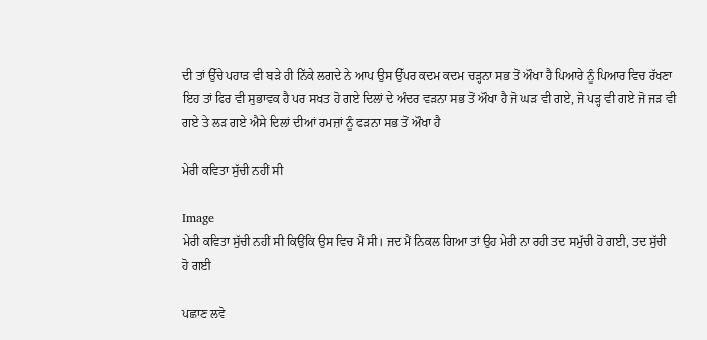ਦੀ ਤਾਂ ਉੱਚੇ ਪਹਾੜ ਵੀ ਬੜੇ ਹੀ ਨਿੱਕੇ ਲਗਦੇ ਨੇ ਆਪ ਉਸ ਉੱਪਰ ਕਦਮ ਕਦਮ ਚੜ੍ਹਨਾ ਸਭ ਤੋਂ ਔਖਾ ਹੈ ਪਿਆਰੇ ਨੂੰ ਪਿਆਰ ਵਿਚ ਰੱਖਣਾ ਇਹ ਤਾਂ ਫਿਰ ਵੀ ਸੁਭਾਵਕ ਹੈ ਪਰ ਸਖਤ ਹੋ ਗਏ ਦਿਲਾਂ ਦੇ ਅੰਦਰ ਵੜਨਾ ਸਭ ਤੋਂ ਔਖਾ ਹੈ ਜੋ ਘੜ ਵੀ ਗਏ, ਜੋ ਪੜ੍ਹ ਵੀ ਗਏ ਜੋ ਜੜ ਵੀ ਗਏ ਤੇ ਲੜ ਗਏ ਐਸੇ ਦਿਲਾਂ ਦੀਆਂ ਰਮਜ਼ਾਂ ਨੂੰ ਫੜਨਾ ਸਭ ਤੋਂ ਔਖਾ ਹੈ

ਮੇਰੀ ਕਵਿਤਾ ਸੁੱਚੀ ਨਹੀਂ ਸੀ

Image
ਮੇਰੀ ਕਵਿਤਾ ਸੁੱਚੀ ਨਹੀਂ ਸੀ ਕਿਉਂਕਿ ਉਸ ਵਿਚ ਮੈਂ ਸੀ। ਜਦ ਮੈਂ ਨਿਕਲ ਗਿਆ ਤਾਂ ਉਹ ਮੇਰੀ ਨਾ ਰਹੀ ਤਦ ਸਮੁੱਚੀ ਹੋ ਗਈ, ਤਦ ਸੁੱਚੀ ਹੋ ਗਈ

ਪਛਾਣ ਲਵੋ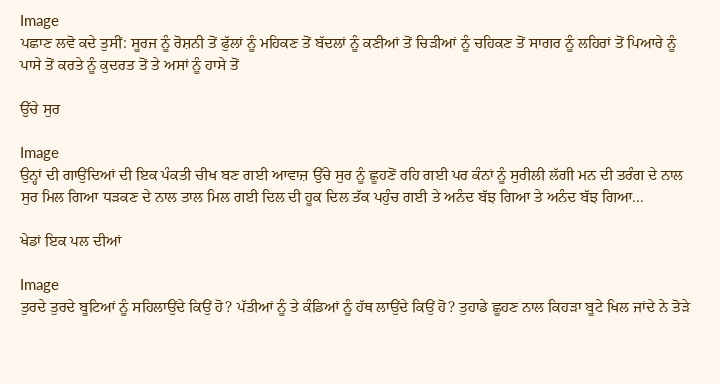Image
ਪਛਾਣ ਲਵੋ ਕਦੇ ਤੁਸੀਂ: ਸੂਰਜ ਨੂੰ ਰੋਸ਼ਨੀ ਤੋਂ ਫੁੱਲਾਂ ਨੂੰ ਮਹਿਕਣ ਤੋਂ ਬੱਦਲਾਂ ਨੂੰ ਕਣੀਆਂ ਤੋਂ ਚਿੜੀਆਂ ਨੂੰ ਚਹਿਕਣ ਤੋਂ ਸਾਗਰ ਨੂੰ ਲਹਿਰਾਂ ਤੋਂ ਪਿਆਰੇ ਨੂੰ ਪਾਸੇ ਤੋਂ ਕਰਤੇ ਨੂੰ ਕੁਦਰਤ ਤੋਂ ਤੇ ਅਸਾਂ ਨੂੰ ਹਾਸੇ ਤੋਂ

ਉੱਚੇ ਸੁਰ

Image
ਉਨ੍ਹਾਂ ਦੀ ਗਾਉਂਦਿਆਂ ਦੀ ਇਕ ਪੰਕਤੀ ਚੀਖ ਬਣ ਗਈ ਆਵਾਜ਼ ਉੱਚੇ ਸੁਰ ਨੂੰ ਛੂਹਣੋਂ ਰਹਿ ਗਈ ਪਰ ਕੰਨਾਂ ਨੂੰ ਸੁਰੀਲੀ ਲੱਗੀ ਮਨ ਦੀ ਤਰੰਗ ਦੇ ਨਾਲ ਸੁਰ ਮਿਲ ਗਿਆ ਧੜਕਣ ਦੇ ਨਾਲ ਤਾਲ ਮਿਲ ਗਈ ਦਿਲ ਦੀ ਹੂਕ ਦਿਲ ਤੱਕ ਪਹੁੰਚ ਗਈ ਤੇ ਅਨੰਦ ਬੱਝ ਗਿਆ ਤੇ ਅਨੰਦ ਬੱਝ ਗਿਆ...

ਖੇਡਾਂ ਇਕ ਪਲ ਦੀਆਂ

Image
ਤੁਰਦੇ ਤੁਰਦੇ ਬੂਟਿਆਂ ਨੂੰ ਸਹਿਲਾਉਂਦੇ ਕਿਉਂ ਹੋ? ਪੱਤੀਆਂ ਨੂੰ ਤੇ ਕੰਡਿਆਂ ਨੂੰ ਹੱਥ ਲਾਉਂਦੇ ਕਿਉਂ ਹੋ? ਤੁਹਾਡੇ ਛੂਹਣ ਨਾਲ ਕਿਹੜਾ ਬੂਟੇ ਖਿਲ ਜਾਂਦੇ ਨੇ ਤੋੜੇ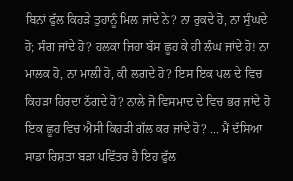ਬਿਨਾਂ ਫੁੱਲ ਕਿਹੜੇ ਤੁਹਾਨੂੰ ਮਿਲ ਜਾਂਦੇ ਨੇ? ਨਾ ਰੁਕਦੇ ਹੋ, ਨਾ ਸੁੰਘਦੇ ਹੋ; ਸੰਗ ਜਾਂਦੇ ਹੋ? ਹਲਕਾ ਜਿਹਾ ਬੱਸ ਛੂਹ ਕੇ ਹੀ ਲੰਘ ਜਾਂਦੇ ਹੋ! ਨਾ ਮਾਲਕ ਹੋ, ਨਾ ਮਾਲੀ ਹੋ, ਕੀ ਲਗਦੇ ਹੋ? ਇਸ ਇਕ ਪਲ ਦੇ ਵਿਚ ਕਿਹੜਾ ਹਿਰਦਾ ਠੱਗਦੇ ਹੋ? ਨਾਲੇ ਜੋ ਵਿਸਮਾਦ ਦੇ ਵਿਚ ਭਰ ਜਾਂਦੇ ਹੋ ਇਕ ਛੂਹ ਵਿਚ ਐਸੀ ਕਿਹੜੀ ਗੱਲ ਕਰ ਜਾਂਦੇ ਹੋ? ... ਮੈਂ ਦੱਸਿਆ ਸਾਡਾ ਰਿਸ਼ਤਾ ਬੜਾ ਪਵਿੱਤਰ ਹੈ ਇਹ ਫੁੱਲ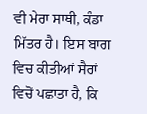ਵੀ ਮੇਰਾ ਸਾਥੀ, ਕੰਡਾ ਮਿੱਤਰ ਹੈ। ਇਸ ਬਾਗ ਵਿਚ ਕੀਤੀਆਂ ਸੈਰਾਂ ਵਿਚੋਂ ਪਛਾਤਾ ਹੈ, ਕਿ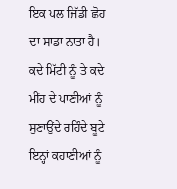ਇਕ ਪਲ ਜਿੱਡੀ ਛੋਹ ਦਾ ਸਾਡਾ ਨਾਤਾ ਹੈ। ਕਦੇ ਮਿੱਟੀ ਨੂੰ ਤੇ ਕਦੇ ਮੀਂਹ ਦੇ ਪਾਣੀਆਂ ਨੂੰ ਸੁਣਾਉਂਦੇ ਰਹਿੰਦੇ ਬੂਟੇ ਇਨ੍ਹਾਂ ਕਹਾਣੀਆਂ ਨੂੰ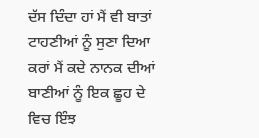ਦੱਸ ਦਿੰਦਾ ਹਾਂ ਮੈਂ ਵੀ ਬਾਤਾਂ ਟਾਹਣੀਆਂ ਨੂੰ ਸੁਣਾ ਦਿਆ ਕਰਾਂ ਮੈਂ ਕਦੇ ਨਾਨਕ ਦੀਆਂ ਬਾਣੀਆਂ ਨੂੰ ਇਕ ਛੂਹ ਦੇ ਵਿਚ ਇੰਝ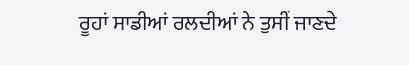ਰੂਹਾਂ ਸਾਡੀਆਂ ਰਲਦੀਆਂ ਨੇ ਤੁਸੀਂ ਜਾਣਦੇ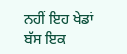ਨਹੀਂ ਇਹ ਖੇਡਾਂ ਬੱਸ ਇਕ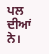ਪਲ ਦੀਆਂ ਨੇ।